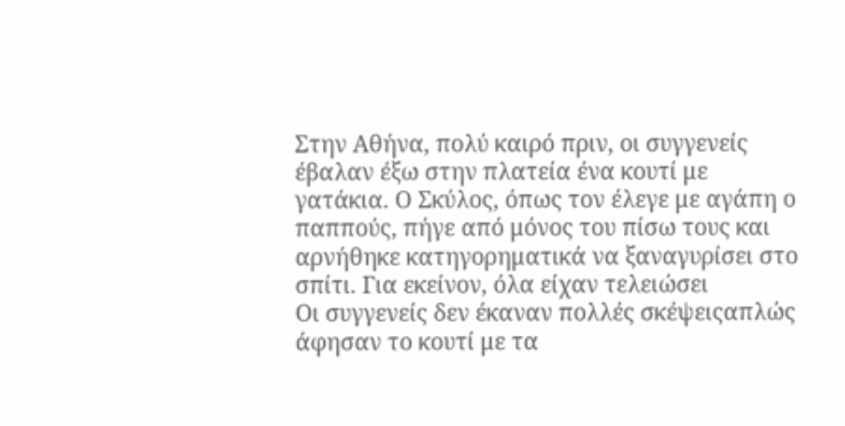Στην Αθήνα, πολύ καιρό πριν, οι συγγενείς έβαλαν έξω στην πλατεία ένα κουτί με γατάκια. Ο Σκύλος, όπως τον έλεγε με αγάπη ο παππούς, πήγε από μόνος του πίσω τους και αρνήθηκε κατηγορηματικά να ξαναγυρίσει στο σπίτι. Για εκείνον, όλα είχαν τελειώσει
Οι συγγενείς δεν έκαναν πολλές σκέψειςαπλώς άφησαν το κουτί με τα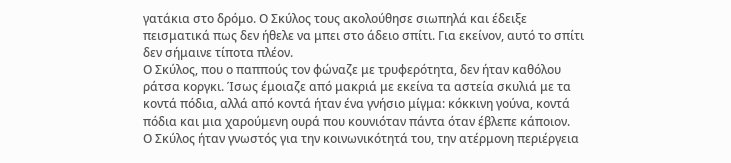γατάκια στο δρόμο. Ο Σκύλος τους ακολούθησε σιωπηλά και έδειξε πεισματικά πως δεν ήθελε να μπει στο άδειο σπίτι. Για εκείνον, αυτό το σπίτι δεν σήμαινε τίποτα πλέον.
Ο Σκύλος, που ο παππούς τον φώναζε με τρυφερότητα, δεν ήταν καθόλου ράτσα κοργκι. Ίσως έμοιαζε από μακριά με εκείνα τα αστεία σκυλιά με τα κοντά πόδια, αλλά από κοντά ήταν ένα γνήσιο μίγμα: κόκκινη γούνα, κοντά πόδια και μια χαρούμενη ουρά που κουνιόταν πάντα όταν έβλεπε κάποιον.
Ο Σκύλος ήταν γνωστός για την κοινωνικότητά του, την ατέρμονη περιέργεια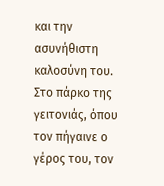και την ασυνήθιστη καλοσύνη του. Στο πάρκο της γειτονιάς, όπου τον πήγαινε ο γέρος του, τον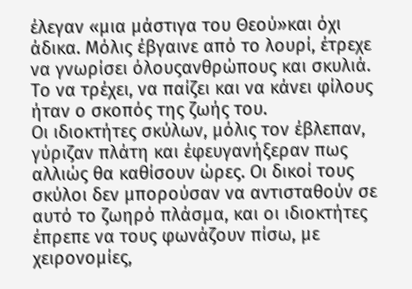έλεγαν «μια μάστιγα του Θεού»και όχι άδικα. Μόλις έβγαινε από το λουρί, έτρεχε να γνωρίσει όλουςανθρώπους και σκυλιά. Το να τρέχει, να παίζει και να κάνει φίλους ήταν ο σκοπός της ζωής του.
Οι ιδιοκτήτες σκύλων, μόλις τον έβλεπαν, γύριζαν πλάτη και έφευγανήξεραν πως αλλιώς θα καθίσουν ώρες. Οι δικοί τους σκύλοι δεν μπορούσαν να αντισταθούν σε αυτό το ζωηρό πλάσμα, και οι ιδιοκτήτες έπρεπε να τους φωνάζουν πίσω, με χειρονομίες,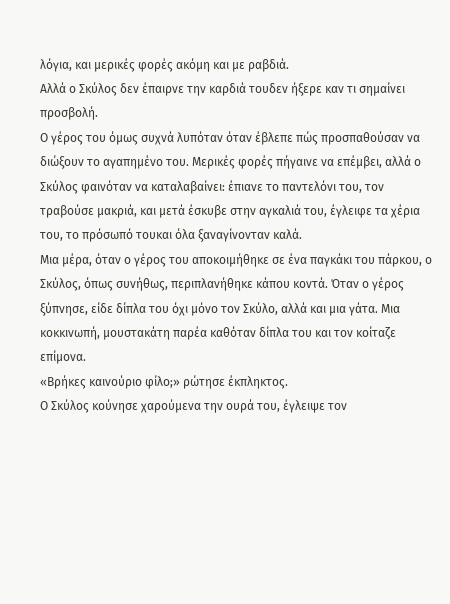λόγια, και μερικές φορές ακόμη και με ραβδιά.
Αλλά ο Σκύλος δεν έπαιρνε την καρδιά τουδεν ήξερε καν τι σημαίνει προσβολή.
Ο γέρος του όμως συχνά λυπόταν όταν έβλεπε πώς προσπαθούσαν να διώξουν το αγαπημένο του. Μερικές φορές πήγαινε να επέμβει, αλλά ο Σκύλος φαινόταν να καταλαβαίνει: έπιανε το παντελόνι του, τον τραβούσε μακριά, και μετά έσκυβε στην αγκαλιά του, έγλειφε τα χέρια του, το πρόσωπό τουκαι όλα ξαναγίνονταν καλά.
Μια μέρα, όταν ο γέρος του αποκοιμήθηκε σε ένα παγκάκι του πάρκου, ο Σκύλος, όπως συνήθως, περιπλανήθηκε κάπου κοντά. Όταν ο γέρος ξύπνησε, είδε δίπλα του όχι μόνο τον Σκύλο, αλλά και μια γάτα. Μια κοκκινωπή, μουστακάτη παρέα καθόταν δίπλα του και τον κοίταζε επίμονα.
«Βρήκες καινούριο φίλο;» ρώτησε έκπληκτος.
Ο Σκύλος κούνησε χαρούμενα την ουρά του, έγλειψε τον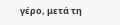γέρο, μετά τη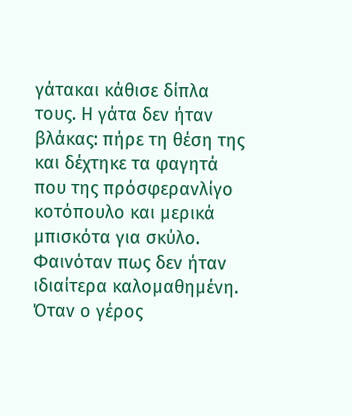γάτακαι κάθισε δίπλα τους. Η γάτα δεν ήταν βλάκας: πήρε τη θέση της και δέχτηκε τα φαγητά που της πρόσφερανλίγο κοτόπουλο και μερικά μπισκότα για σκύλο. Φαινόταν πως δεν ήταν ιδιαίτερα καλομαθημένη.
Όταν ο γέρος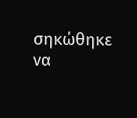σηκώθηκε να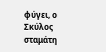φύγει, ο Σκύλος σταμάτη